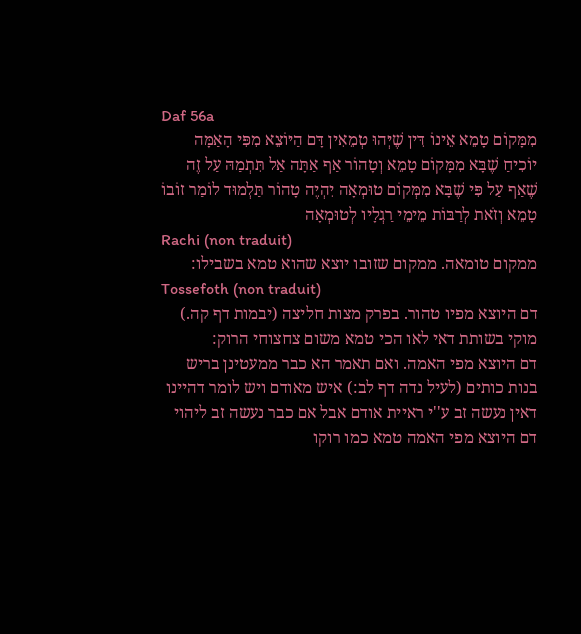Daf 56a
מִמָּקוֹם טָמֵא אֵינוֹ דִּין שֶׁיְּהוּ טְמֵאִין דָּם הַיּוֹצֵא מִפִּי הָאַמָּה יוֹכִיחַ שֶׁבָּא מִמָּקוֹם טָמֵא וְטָהוֹר אַף אַתָּה אַל תִּתְמַהּ עַל זֶה שֶׁאַף עַל פִּי שֶׁבָּא מִמְּקוֹם טוּמְאָה יִהְיֶה טָהוֹר תַּלְמוּד לוֹמַר זוֹבוֹ טָמֵא וְזֹאת לְרַבּוֹת מֵימֵי רַגְלָיו לְטוּמְאָה
Rachi (non traduit)
ממקום טומאה. ממקום שזובו יוצא שהוא טמא בשבילו:
Tossefoth (non traduit)
דם היוצא מפיו טהור. בפרק מצות חליצה (יבמות דף קה.) מוקי בשותת דאי לאו הכי טמא משום צחצוחי הרוק:
דם היוצא מפי האמה. ואם תאמר הא כבר ממעטינן בריש בנות כותים (לעיל נדה דף לב:) איש מאודם ויש לומר דהיינו דאין נעשה זב ע''י ראיית אודם אבל אם כבר נעשה זב ליהוי דם היוצא מפי האמה טמא כמו רוקו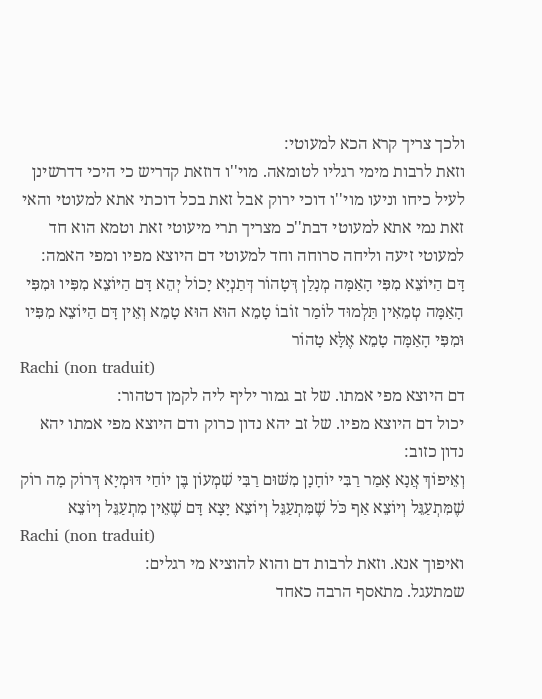ולכך צריך קרא הכא למעוטי:
וזאת לרבות מימי רגליו לטומאה. מוי''ו דוזאת קדריש כי היכי דדרשינן לעיל כיחו וניעו מוי''ו דוכי ירוק אבל זאת בכל דוכתי אתא למעוטי והאי זאת נמי אתא למעוטי דבת''כ מצריך תרי מיעוטי זאת וטמא הוא חד למעוטי זיעה וליחה סרוחה וחד למעוטי דם היוצא מפיו ומפי האמה:
דָּם הַיּוֹצֵא מִפִּי הָאַמָּה מְנָלַן דְּטָהוֹר דְּתַנְיָא יָכוֹל יְהֵא דָּם הַיּוֹצֵא מִפִּיו וּמִפִּי הָאַמָּה טְמֵאִין תַּלְמוּד לוֹמַר זוֹבוֹ טָמֵא הוּא הוּא טָמֵא וְאֵין דָּם הַיּוֹצֵא מִפִּיו וּמִפִּי הָאַמָּה טָמֵא אֶלָּא טָהוֹר
Rachi (non traduit)
דם היוצא מפי אמתו. של זב גמור יליף ליה לקמן דטהור:
יכול דם היוצא מפיו. של זב יהא נדון כרוק ודם היוצא מפי אמתו יהא נדון כזוב:
וְאֵיפוֹךְ אֲנָא אָמַר רַבִּי יוֹחָנָן מִשּׁוּם רַבִּי שִׁמְעוֹן בֶּן יוֹחַי דּוּמְיָא דְּרוֹק מָה רוֹק שֶׁמִּתְעַגֵּל וְיוֹצֵא אַף כֹּל שֶׁמִּתְעַגֵּל וְיוֹצֵא יָצָא דָּם שֶׁאֵין מִתְעַגֵּל וְיוֹצֵא
Rachi (non traduit)
ואיפוך אנא. וזאת לרבות דם והוא להוציא מי רגלים:
שמתעגל. מתאסף הרבה כאחד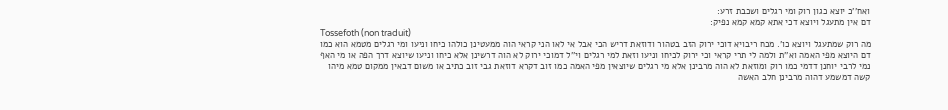ואח''כ יוצא כגון רוק ומי רגלים ושכבת זרע:
דם אין מתעגל ויוצא דכי אתא קמא קמא נפיק:
Tossefoth (non traduit)
מה רוק שמתעגל ויוצא כו'. מכח ריבויא דוכי ירוק הזב בטהור ודוזאת דריש הכי אבל אי לאו הני קראי הוה ממעטינן כולהו כיחו וניעו ומי רגלים מטמא הוא כמו דם היוצא מפי האמה וא''ת ולמה לי תרי קראי וכי ירוק לכיחו וניעו וזאת למי רגלים וי''ל דמוכי ירוק לא הוה דרשינן אלא כיחו וניעו שיוצא דרך הפה או מי האף נמי לרבי יוחנן דדמי כמו רוק ומוזאת לא הוה מרבינן אלא מי רגלים שיוצאין מפי האמה כמו זוב דקרא דוזאת גבי זוב כתיב או משום דבאין ממקום טמא מיהו קשה דמשמע דהוה מרבינן חלב האשה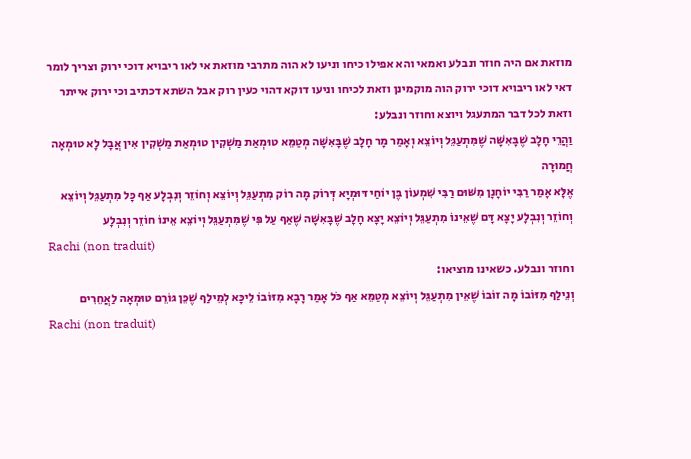מוזאת אם היה חוזר ונבלע ואמאי והא אפילו כיחו וניעו לא הוה מתרבי מוזאת אי לאו ריבויא דוכי ירוק וצריך לומר דאי לאו ריבויא דוכי ירוק הוה מוקמינן וזאת לכיחו וניעו דוקא דהוי כעין רוק אבל השתא דכתיב וכי ירוק אייתר וזאת לכל דבר המתעגל ויוצא וחוזר ונבלע:
וַהֲרֵי חָלָב שֶׁבָּאִשָּׁה שֶׁמִּתְעַגֵּל וְיוֹצֵא וְאָמַר מָר חָלָב שֶׁבָּאִשָּׁה מְטַמֵּא טוּמְאַת מַשְׁקִין טוּמְאַת מַשְׁקִין אִין אֲבָל לָא טוּמְאָה חֲמוּרָה
אֶלָּא אָמַר רַבִּי יוֹחָנָן מִשּׁוּם רַבִּי שִׁמְעוֹן בֶּן יוֹחַי דּוּמְיָא דְּרוֹק מָה רוֹק מִתְעַגֵּל וְיוֹצֵא וְחוֹזֵר וְנִבְלָע אַף כָּל מִתְעַגֵּל וְיוֹצֵא וְחוֹזֵר וְנִבְלָע יָצָא דָּם שֶׁאֵינוֹ מִתְעַגֵּל וְיוֹצֵא יָצָא חָלָב שֶׁבָּאִשָּׁה שֶׁאַף עַל פִּי שֶׁמִּתְעַגֵּל וְיוֹצֵא אֵינוֹ חוֹזֵר וְנִבְלָע
Rachi (non traduit)
וחוזר ונבלע. כשאינו מוציאו:
וְנֵילַף מִזּוֹבוֹ מָה זוֹבוֹ שֶׁאֵין מִתְעַגֵּל וְיוֹצֵא מְטַמֵּא אַף כֹּל אָמַר רָבָא מִזּוֹבוֹ לֵיכָּא לְמֵילַף שֶׁכֵּן גּוֹרֵם טוּמְאָה לַאֲחֵרִים
Rachi (non traduit)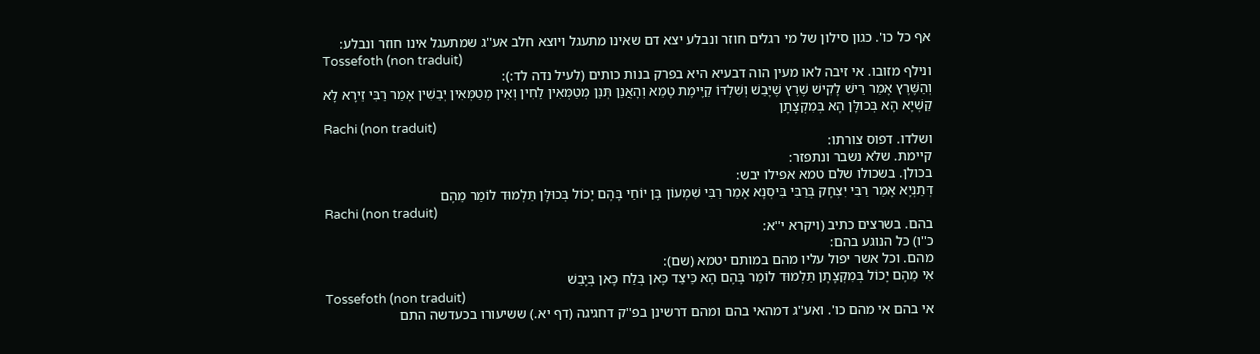אף כל כו'. כגון סילון של מי רגלים חוזר ונבלע יצא דם שאינו מתעגל ויוצא חלב אע''ג שמתעגל אינו חוזר ונבלע:
Tossefoth (non traduit)
ונילף מזובו. אי זיבה לאו מעין הוה דבעיא היא בפרק בנות כותים (לעיל נדה לד:):
וְהַשֶּׁרֶץ אָמַר רֵישׁ לָקִישׁ שֶׁרֶץ שֶׁיָּבַשׁ וְשִׁלְדּוֹ קַיֶּימֶת טָמֵא וְהָאֲנַן תְּנַן מְטַמְּאִין לַחִין וְאֵין מְטַמְּאִין יְבֵשִׁין אָמַר רַבִּי זֵירָא לָא קַשְׁיָא הָא בְּכוּלָּן הָא בְּמִקְצָתָן
Rachi (non traduit)
ושלדו. דפוס צורתו:
קיימת. שלא נשבר ונתפזר:
בכולן. בשכולו שלם טמא אפילו יבש:
דְּתַנְיָא אָמַר רַבִּי יִצְחָק בְּרַבִּי בִּיסְנָא אָמַר רַבִּי שִׁמְעוֹן בֶּן יוֹחַי בָּהֶם יָכוֹל בְּכוּלָּן תַּלְמוּד לוֹמַר מֵהֶם
Rachi (non traduit)
בהם. בשרצים כתיב (ויקרא י''א:
כ''ו) כל הנוגע בהם:
מהם. וכל אשר יפול עליו מהם במותם יטמא (שם):
אִי מֵהֶם יָכוֹל בְּמִקְצָתָן תַּלְמוּד לוֹמַר בָּהֶם הָא כֵּיצַד כָּאן בְּלַח כָּאן בְּיָבֵשׁ
Tossefoth (non traduit)
אי בהם אי מהם כו'. ואע''ג דמהאי בהם ומהם דרשינן בפ''ק דחגיגה (דף יא.) ששיעורו בכעדשה התם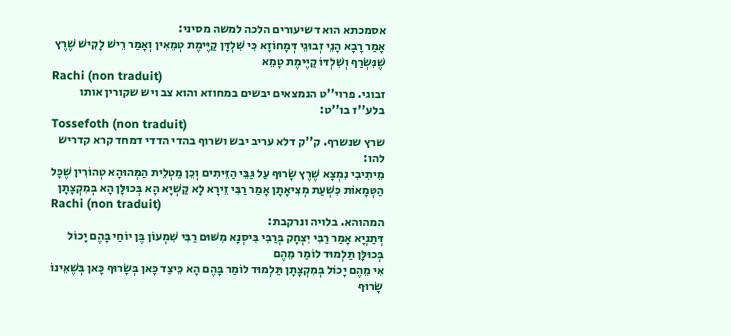אסמכתא הוא דשיעורים הלכה למשה מסיני:
אָמַר רָבָא הָנֵי זְבוּגֵי דְּמָחוֹזָא כִּי שִׁלְדָּן קַיֶּימֶת טְמֵאִין וְאָמַר רֵישׁ לָקִישׁ שֶׁרֶץ שֶׁנִּשְׂרַף וְשִׁלְדּוֹ קַיֶּימֶת טָמֵא
Rachi (non traduit)
זבוגי. פרוי''ט הנמצאים יבשים במחוזא והוא צב ויש שקורין אותו בלע''ז בו''ט:
Tossefoth (non traduit)
שרץ שנשרף. ק''ק דלא עריב יבש ושרוף בהדי הדדי דמחד קרא קדריש להו:
מֵיתִיבִי נִמְצָא שֶׁרֶץ שָׂרוּף עַל גַּבֵּי הַזֵּיתִים וְכֵן מַטְלֵית הַמְּהוּהָא טְהוֹרִין שֶׁכָּל הַטְּמָאוֹת כִּשְׁעַת מְצִיאָתָן אָמַר רַבִּי זֵירָא לָא קַשְׁיָא הָא בְּכוּלָּן הָא בְּמִקְצָתָן
Rachi (non traduit)
המהוהא. בלויה ונרקבת:
דְּתַנְיָא אָמַר רַבִּי יִצְחָק בְּרַבִּי בִּיסְנָא מִשּׁוּם רַבִּי שִׁמְעוֹן בֶּן יוֹחַי בָּהֶם יָכוֹל בְּכוּלָּן תַּלְמוּד לוֹמַר מֵהֶם
אִי מֵהֶם יָכוֹל בְּמִקְצָתָן תַּלְמוּד לוֹמַר בָּהֶם הָא כֵּיצַד כָּאן בְּשָׂרוּף כָּאן בְּשֶׁאֵינוֹ שָׂרוּף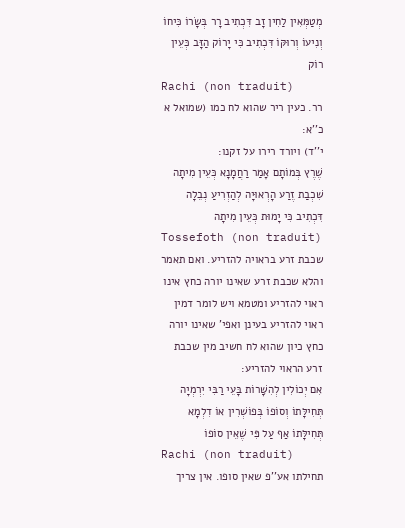מְטַמְּאִין לַחִין זָב דִּכְתִיב רָר בְּשָׂרוֹ כִּיחוֹ וְנִיעוֹ וְרוּקּוֹ דִּכְתִיב כִּי יָרוֹק הַזָּב כְּעֵין רוֹק
Rachi (non traduit)
רר. כעין ריר שהוא לח כמו (שמואל א כ''א:
י''ד) ויורד רירו על זקנו:
שֶׁרֶץ בְּמוֹתָם אָמַר רַחֲמָנָא כְּעֵין מִיתָה שִׁכְבַת זֶרַע הָרְאוּיָה לְהַזְרִיעַ נְבֵלָה דִּכְתִיב כִּי יָמוּת כְּעֵין מִיתָה
Tossefoth (non traduit)
שכבת זרע בראויה להזריע. ואם תאמר והלא שכבת זרע שאינו יורה כחץ אינו ראוי להזריע ומטמא ויש לומר דמין ראוי להזריע בעינן ואפי' שאינו יורה כחץ כיון שהוא לח חשיב מין שכבת זרע הראוי להזריע:
אִם יְכוֹלִין לְהִשָּׁרוֹת בָּעֵי רַבִּי יִרְמְיָה תְּחִילָּתוֹ וְסוֹפוֹ בְּפוֹשְׁרִין אוֹ דִלְמָא תְּחִילָּתוֹ אַף עַל פִּי שֶׁאֵין סוֹפוֹ
Rachi (non traduit)
תחילתו אע''פ שאין סופו. אין צריך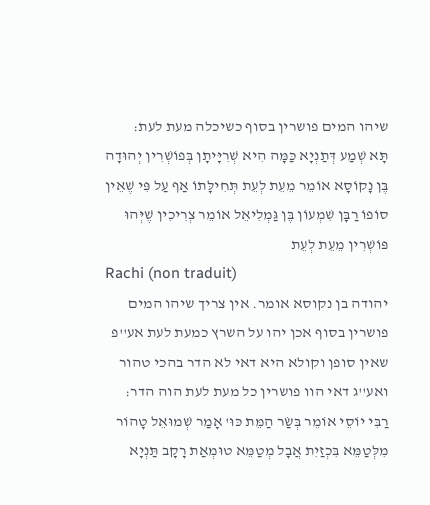שיהו המים פושרין בסוף כשיכלה מעת לעת:
תָּא שְׁמַע דְּתַנְיָא כַּמָּה הִיא שְׁרִיָּיתָן בְּפוֹשְׁרִין יְהוּדָה בֶּן נָקוֹסָא אוֹמֵר מֵעֵת לְעֵת תְּחִילָּתוֹ אַף עַל פִּי שֶׁאֵין סוֹפוֹ רַבָּן שִׁמְעוֹן בֶּן גַּמְלִיאֵל אוֹמֵר צְרִיכִין שֶׁיְּהוּ פּוֹשְׁרִין מֵעֵת לְעֵת
Rachi (non traduit)
יהודה בן נקוסא אומר. אין צריך שיהו המים פושרין בסוף אכן יהו על השרץ כמעת לעת אע''פ שאין סופן וקולא היא דאי לא הדר בהכי טהור ואע''ג דאי הוו פושרין כל מעת לעת הוה הדר:
רַבִּי יוֹסֵי אוֹמֵר בְּשַׂר הַמֵּת כּוּ' אָמַר שְׁמוּאֵל טָהוֹר מִלְּטַמֵּא בִּכְזַיִת אֲבָל מְטַמֵּא טוּמְאַת רָקָב תַּנְיָא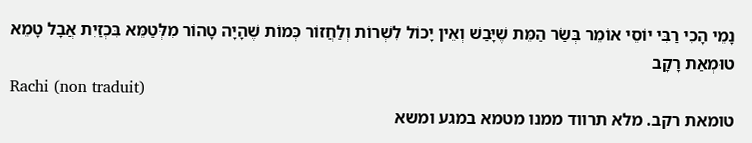נָמֵי הָכִי רַבִּי יוֹסֵי אוֹמֵר בְּשַׂר הַמֵּת שֶׁיָּבַשׁ וְאֵין יָכוֹל לִשְׁרוֹת וְלַחֲזוֹר כְּמוֹת שֶׁהָיָה טָהוֹר מִלְּטַמֵּא בִּכְזַיִת אֲבָל טָמֵא טוּמְאַת רָקָב
Rachi (non traduit)
טומאת רקב. מלא תרווד ממנו מטמא במגע ומשא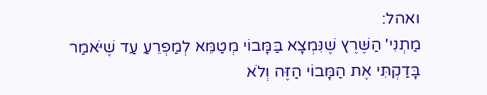ואהל:
מַתְנִי' הַשֶּׁרֶץ שֶׁנִּמְצָא בַּמָּבוֹי מְטַמֵּא לְמַפְרֵעַ עַד שֶׁיֹּאמַר בָּדַקְתִּי אֶת הַמָּבוֹי הַזֶּה וְלֹא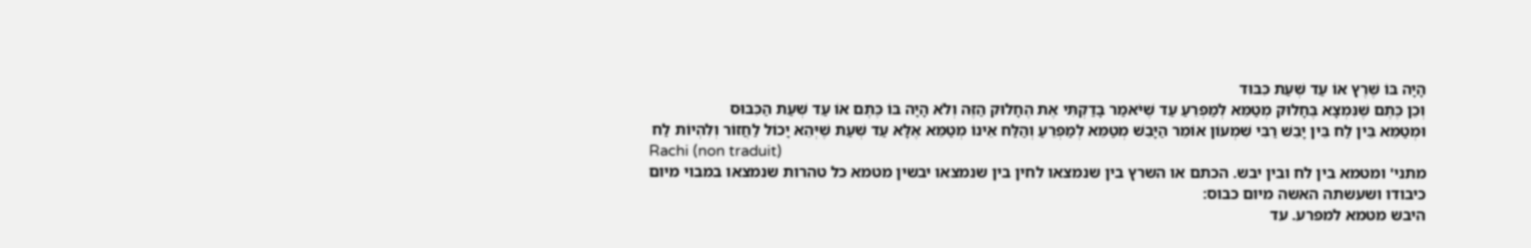הָיָה בּוֹ שֶׁרֶץ אוֹ עַד שְׁעַת כִּבּוּד
וְכֵן כֶּתֶם שֶׁנִּמְצָא בֶּחָלוּק מְטַמֵּא לְמַפְרֵעַ עַד שֶׁיֹּאמַר בָּדַקְתִּי אֶת הֶחָלוּק הַזֶּה וְלֹא הָיָה בּוֹ כֶּתֶם אוֹ עַד שְׁעַת הַכִּבּוּס
וּמְטַמֵּא בֵּין לַח בֵּין יָבֵשׁ רַבִּי שִׁמְעוֹן אוֹמֵר הַיָּבֵשׁ מְטַמֵּא לְמַפְרֵעַ וְהַלַּח אֵינוֹ מְטַמֵּא אֶלָּא עַד שְׁעַת שֶׁיְּהֵא יָכוֹל לַחֲזוֹר וְלִהְיוֹת לַח
Rachi (non traduit)
מתני' ומטמא בין לח ובין יבש. הכתם או השרץ בין שנמצאו לחין בין שנמצאו יבשין מטמא כל טהרות שנמצאו במבוי מיום כיבודו ושעשתה האשה מיום כבוס:
היבש מטמא למפרע. עד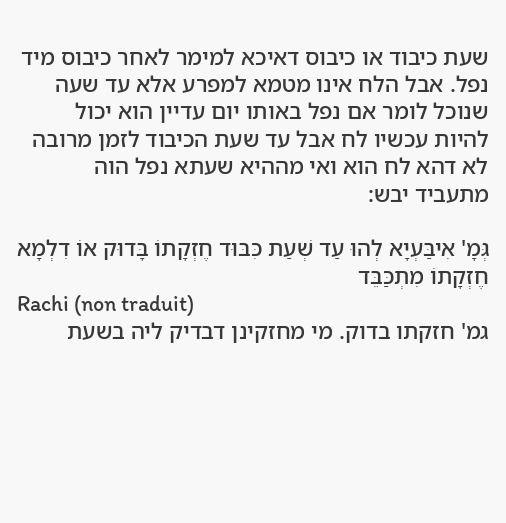שעת כיבוד או כיבוס דאיכא למימר לאחר כיבוס מיד נפל. אבל הלח אינו מטמא למפרע אלא עד שעה שנוכל לומר אם נפל באותו יום עדיין הוא יכול להיות עכשיו לח אבל עד שעת הכיבוד לזמן מרובה לא דהא לח הוא ואי מההיא שעתא נפל הוה מתעביד יבש:

גְּמָ' אִיבַּעְיָא לְהוּ עַד שְׁעַת כִּבּוּד חֶזְקָתוֹ בָּדוּק אוֹ דִלְמָא חֶזְקָתוֹ מִתְכַּבֵּד
Rachi (non traduit)
גמ' חזקתו בדוק. מי מחזקינן דבדיק ליה בשעת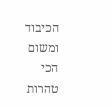הכיבוד ומשום הכי טהרות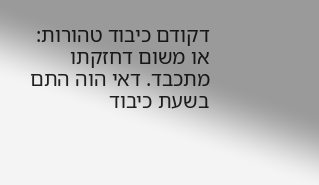דקודם כיבוד טהורות:
או משום דחזקתו מתכבד. דאי הוה התם בשעת כיבוד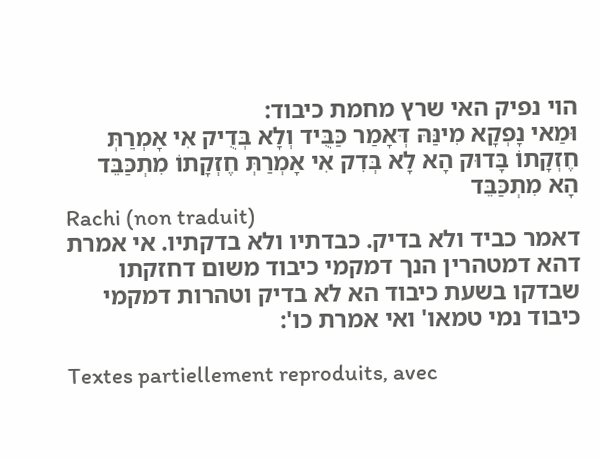הוי נפיק האי שרץ מחמת כיבוד:
וּמַאי נָפְקָא מִינַּהּ דְּאָמַר כַּבֻּיד וְלָא בְּדֻיק אִי אָמְרַתְּ חֶזְקָתוֹ בָּדוּק הָא לָא בְּדִק אִי אָמְרַתְּ חֶזְקָתוֹ מִתְכַּבֵּד הָא מִתְכַּבֵּד
Rachi (non traduit)
דאמר כביד ולא בדיק. כבדתיו ולא בדקתיו. אי אמרת דהא דמטהרין הנך דמקמי כיבוד משום דחזקתו שבדקו בשעת כיבוד הא לא בדיק וטהרות דמקמי כיבוד נמי טמאו' ואי אמרת כו':

Textes partiellement reproduits, avec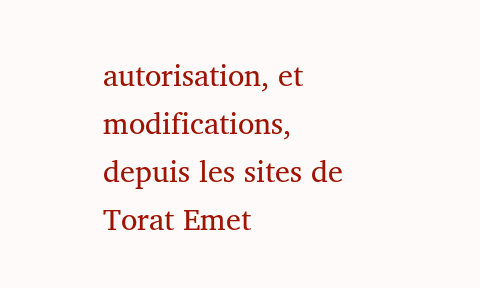autorisation, et modifications, depuis les sites de Torat Emet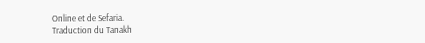Online et de Sefaria.
Traduction du Tanakh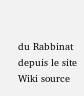du Rabbinat depuis le site Wiki source